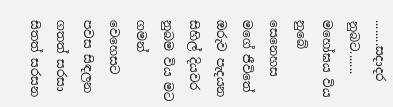........සදාදර නුබට.......
මහෝඝය විය නුබේ සෙනෙහස
මගේ ජීවිතේ ඔරුව පැදයන
සිහිල් දියවර නුබම විය මට
ගමන් වෙහෙසට පවස සිඳලන
ගතත් සරසා සිතත් සරසන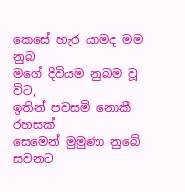කෙසේ හැර යාමද මම නුබ
මගේ දිවියම නුබම වූ විට,
ඉතින් පවසමි නොකී රහසක්
සෙමෙන් මුමුණා නුබේ සවනට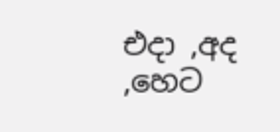එදා ,අද ,හෙට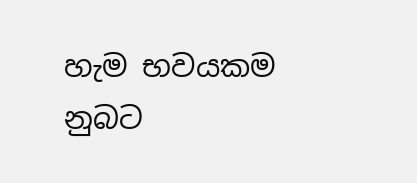හැම භවයකම
නුබට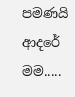පමණයි ආදරේ මම.....